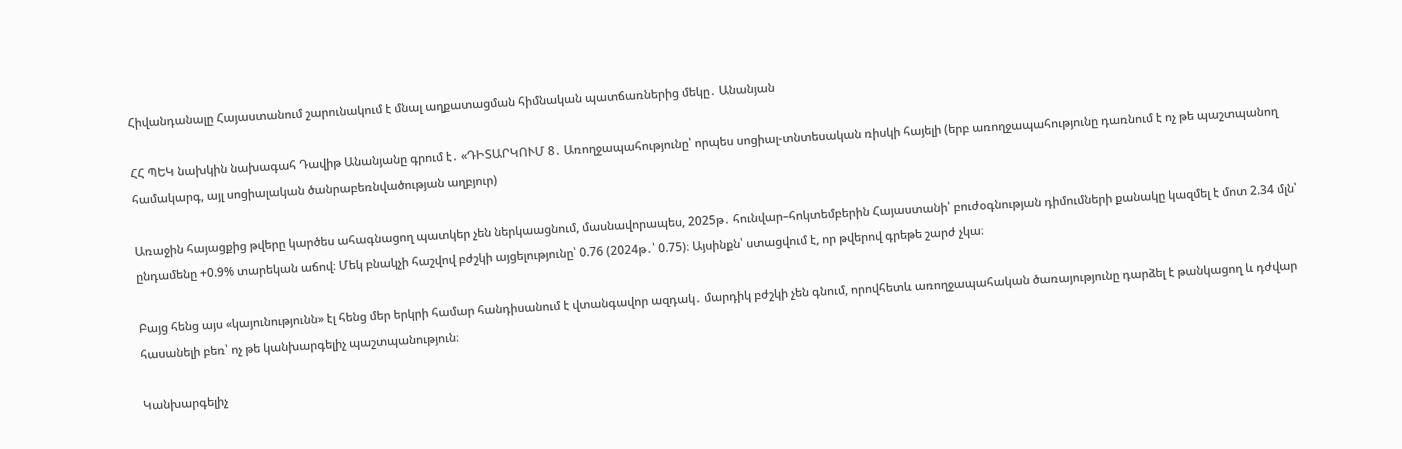Հիվանդանալը Հայաստանում շարունակում է մնալ աղքատացման հիմնական պատճառներից մեկը․ Անանյան

ՀՀ ՊԵԿ նախկին նախագահ Դավիթ Անանյանը գրում է․ «ԴԻՏԱՐԿՈՒՄ 8․ Առողջապահությունը՝ որպես սոցիալ-տնտեսական ռիսկի հայելի (երբ առողջապահությունը դառնում է ոչ թե պաշտպանող համակարգ, այլ սոցիալական ծանրաբեռնվածության աղբյուր)

Առաջին հայացքից թվերը կարծես ահագնացող պատկեր չեն ներկաացնում, մասնավորապես, 2025թ․ հունվար–հոկտեմբերին Հայաստանի՝ բուժօգնության դիմումների քանակը կազմել է մոտ 2.34 մլն՝ ընդամենը +0.9% տարեկան աճով։ Մեկ բնակչի հաշվով բժշկի այցելությունը՝ 0.76 (2024թ․՝ 0.75)։ Այսինքն՝ ստացվում է, որ թվերով գրեթե շարժ չկա։

Բայց հենց այս «կայունությունն» էլ հենց մեր երկրի համար հանդիսանում է վտանգավոր ազդակ․ մարդիկ բժշկի չեն գնում, որովհետև առողջապահական ծառայությունը դարձել է թանկացող և դժվար հասանելի բեռ՝ ոչ թե կանխարգելիչ պաշտպանություն։

Կանխարգելիչ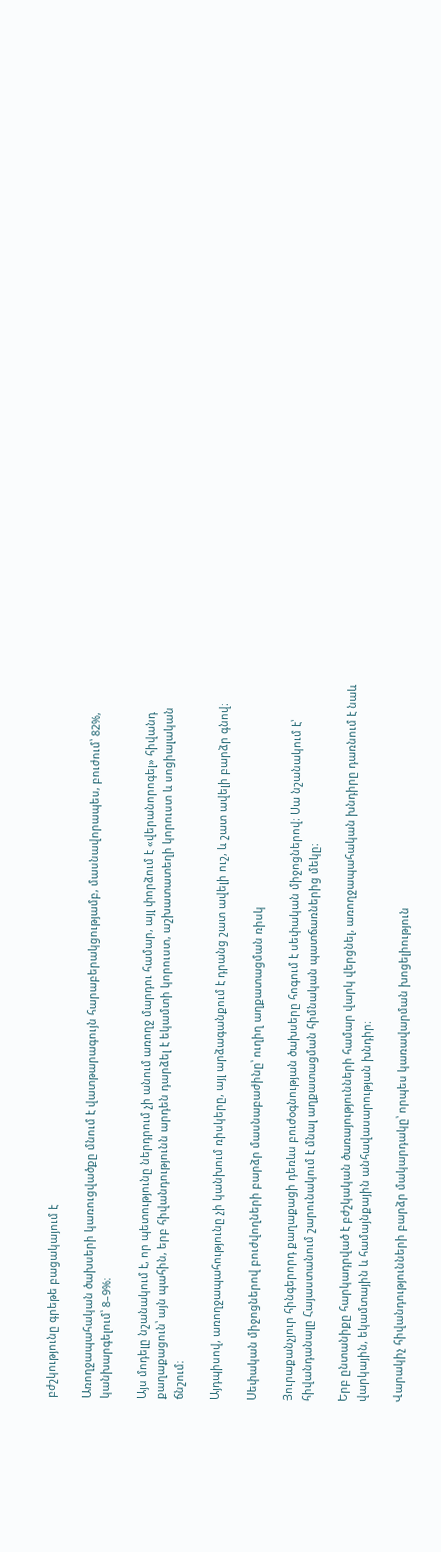բժշկությունը գրեթե բացակայում է

Առողջապահական ծախսերի կառուցվածքը մնում է վատթարագույն հարաբերակցությամբ, մասնավորապես, բուժում՝ 82%, կանխարգելում՝ 8–9%։

Այս մոդելը նշանակում է, որ պետությունը ներդրում չի անում առողջ մարդու համար, այլ փորձում է «վերանորոգել» հիվանդ քաղաքացուն՝ այն պահին, երբ հիվանդությունն արդեն դարձել է եկամտի կորուստ, աշխատատեղի կորուստ և սոցիալական ճնշում։

Այդպիսով, առողջապահությունը չի կանխում ռիսկերը, այլ արձագանքում է դրանց շատ ավելի ուշ, և շատ ավելի բարձր գնով։

Սեփական միջոցներով բուժվողների բարձր մասնաբաժինը՝ ուղիղ աղքատացման ռիսկ

Յուրաքանչյուր հինգերորդ քաղաքացի դեռևս բուժօգնության ծախսերը հոգում է սեփական միջոցներով։ Սա նշանակում է՝ հիվանդանալը Հայաստանում շարունակում է մնալ աղքատացման հիմնական պատճառներից մեկը։

Երբ ընտանիքը հարկադրված է բժշկական ծառայությունների համար վարկ վերցնել, առողջապահական խնդիրը դառնում է նաև վարկային, եկամտային և համայնքային անհավասարության խնդիր։

Վարակիչ հիվանդությունների բարձր մակարդակը՝ որպես կառավարման խոցելիություն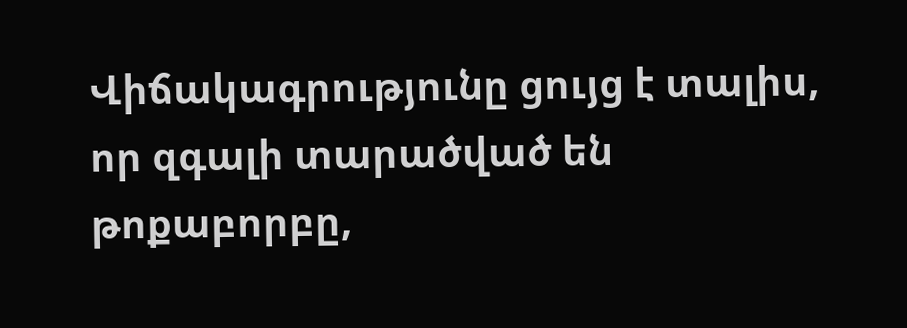Վիճակագրությունը ցույց է տալիս, որ զգալի տարածված են թոքաբորբը,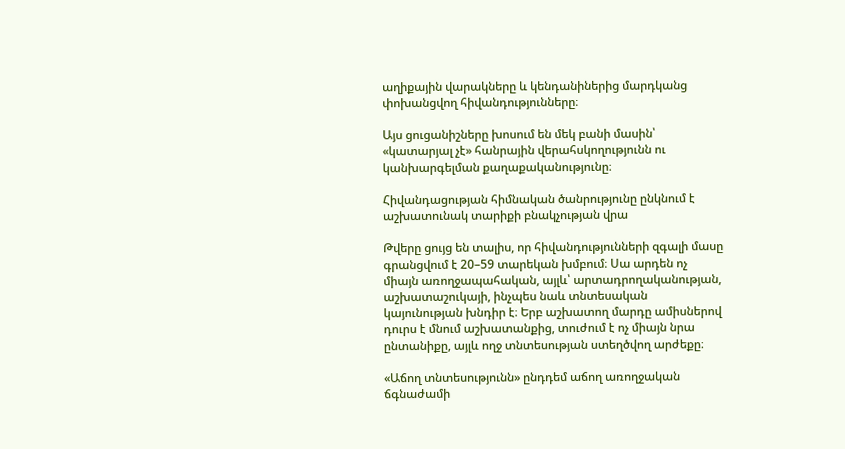աղիքային վարակները և կենդանիներից մարդկանց փոխանցվող հիվանդությունները։

Այս ցուցանիշները խոսում են մեկ բանի մասին՝ «կատարյալ չէ» հանրային վերահսկողությունն ու կանխարգելման քաղաքականությունը։

Հիվանդացության հիմնական ծանրությունը ընկնում է աշխատունակ տարիքի բնակչության վրա

Թվերը ցույց են տալիս, որ հիվանդությունների զգալի մասը գրանցվում է 20–59 տարեկան խմբում։ Սա արդեն ոչ միայն առողջապահական, այլև՝ արտադրողականության, աշխատաշուկայի, ինչպես նաև տնտեսական կայունության խնդիր է։ Երբ աշխատող մարդը ամիսներով դուրս է մնում աշխատանքից, տուժում է ոչ միայն նրա ընտանիքը, այլև ողջ տնտեսության ստեղծվող արժեքը։

«Աճող տնտեսությունն» ընդդեմ աճող առողջական ճգնաժամի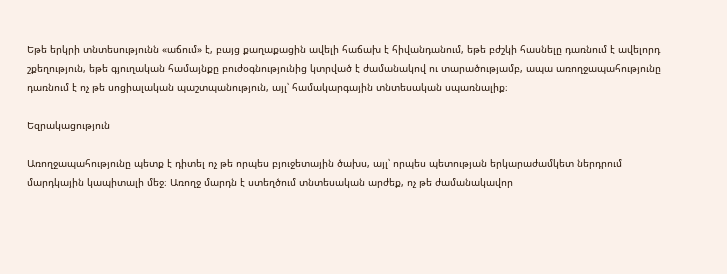Եթե երկրի տնտեսությունն «աճում» է, բայց քաղաքացին ավելի հաճախ է հիվանդանում, եթե բժշկի հասնելը դառնում է ավելորդ շքեղություն, եթե գյուղական համայնքը բուժօգնությունից կտրված է ժամանակով ու տարածությամբ, ապա առողջապահությունը դառնում է ոչ թե սոցիալական պաշտպանություն, այլ՝ համակարգային տնտեսական սպառնալիք։

Եզրակացություն

Առողջապահությունը պետք է դիտել ոչ թե որպես բյուջետային ծախս, այլ՝ որպես պետության երկարաժամկետ ներդրում մարդկային կապիտալի մեջ։ Առողջ մարդն է ստեղծում տնտեսական արժեք, ոչ թե ժամանակավոր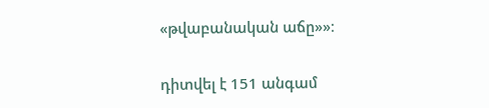«թվաբանական աճը»»։

դիտվել է 151 անգամ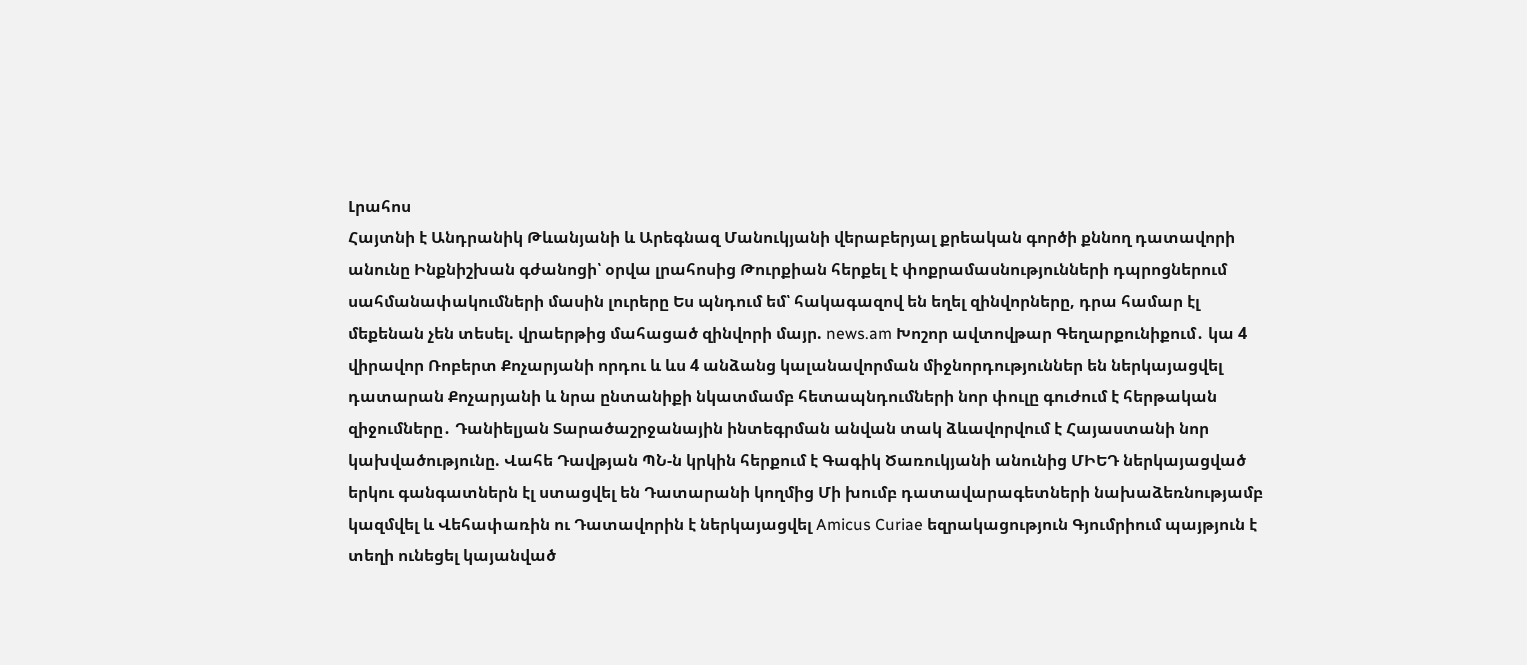Լրահոս
Հայտնի է Անդրանիկ Թևանյանի և Արեգնազ Մանուկյանի վերաբերյալ քրեական գործի քննող դատավորի անունը Ինքնիշխան գժանոցի՝ օրվա լրահոսից Թուրքիան հերքել է փոքրամասնությունների դպրոցներում սահմանափակումների մասին լուրերը Ես պնդում եմ՝ հակագազով են եղել զինվորները, դրա համար էլ մեքենան չեն տեսել. վրաերթից մահացած զինվորի մայր. news.am Խոշոր ավտովթար Գեղարքունիքում․ կա 4 վիրավոր Ռոբերտ Քոչարյանի որդու և ևս 4 անձանց կալանավորման միջնորդություններ են ներկայացվել դատարան Քոչարյանի և նրա ընտանիքի նկատմամբ հետապնդումների նոր փուլը գուժում է հերթական զիջումները․ Դանիելյան Տարածաշրջանային ինտեգրման անվան տակ ձևավորվում է Հայաստանի նոր կախվածությունը. Վահե Դավթյան ՊՆ-ն կրկին հերքում է Գագիկ Ծառուկյանի անունից ՄԻԵԴ ներկայացված երկու գանգատներն էլ ստացվել են Դատարանի կողմից Մի խումբ դատավարագետների նախաձեռնությամբ կազմվել և Վեհափառին ու Դատավորին է ներկայացվել Amicus Curiae եզրակացություն Գյումրիում պայթյուն է տեղի ունեցել կայանված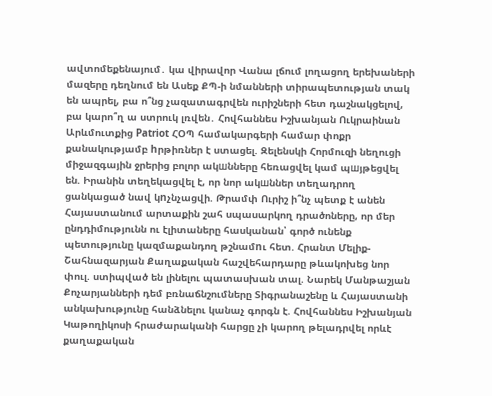ավտոմեքենայում․ կա վիրավոր Վանա լճում լողացող երեխաների մազերը դեղնում են Ասեք ՔՊ-ի նմանների տիրապետության տակ են ապրել, բա ո՞նց չազատագրվեն ուրիշների հետ դաշնակցելով, բա կարո՞ղ ա ստրուկ լռվեն․ Հովհաննես Իշխանյան Ուկրաինան Արևմուտքից Patriot ՀՕՊ համակարգերի համար փոքր քանակությամբ hրթիռներ է ստացել. Զելենսկի Հորմուզի նեղուցի միջազգային ջրերից բոլոր ակшնները հեռացվել կամ պшյթեցվել են. Իրանին տեղեկացվել է, որ նոր ակшններ տեղադրող ցանկացած նավ կnչնչացվի. Թրամփ Ուրիշ ի՞նչ պետք է անեն Հայաստանում արտաքին շահ սպասարկող դրածոները, որ մեր ընդդիմությունն ու էլիտաները հասկանան՝ գործ ունենք պետությունը կազմաքանդող թշնամnւ հետ. Հրանտ Մելիք-Շահնազարյան Քաղաքական հաշվեհարդարը թևակոխեց նոր փուլ. ստիպված են լինելու պատասխան տալ. Նարեկ Մանթաշյան Քոչարյանների դեմ բռնաճնշումները Տիգրանաշենը և Հայաստանի անկախությունը հանձնելու կանաչ գորգն է. Հովհաննես Իշխանյան Կաթողիկոսի հրաժարականի հարցը չի կարող թելադրվել որևէ քաղաքական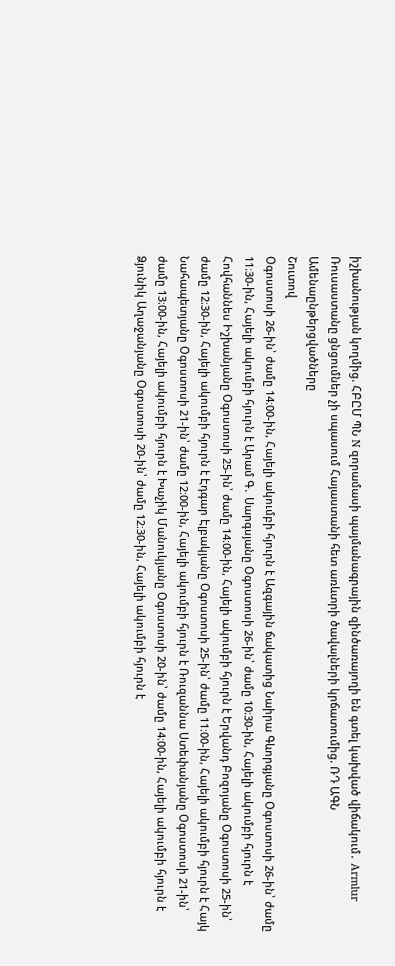իշխանության կողմից. ՀԲԸՄ ՊՆ N զորամասի պայմանագրային զինծառայողի են գտել կախված վիճակում․ Armlur Ռուսաստանը ցնցումներ չի սպասում Հայաստանի հետ առևտրի ծավալների կրճատումից. ՌԴ ԱԳՆ
Ամենաընթերցվածները
Շուտով
Օգոստոսի 26-ին՝ ժամը 14։00-ին, Հայելի ակումբի հյուրն է Ազգային ճակատից Նաիրա Գևորգյանը Օգոստոսի 26-ին՝ ժամը 11։30-ին, Հայելի ակումբի հյուրն է Արամ Գ․ Սարգսյանը Օգոստոսի 26-ին՝ ժամը 10։30-ին, Հայելի ակումբի հյուրն է Հովհաննես Իշխանյանը Օգոստոսի 25-ին՝ ժամը 14։00-ին, Հայելի ակումբի հյուրն է Երվանդ Բոզոյանը Օգոստոսի 25-ին՝ ժամը 12։30-ին, Հայելի ակումբի հյուրն է Էդգար Էլբակյանը Օգոստոսի 25-ին՝ ժամը 11։00-ին, Հայելի ակումբի հյուրն է Հայկ Նահապետյանը Օգոստոսի 21-ին՝ ժամը 12։00-ին, Հայելի ակումբի հյուրն է Ռուզաննա Ստեփանյանը Օգոստոսի 21-ին՝ ժամը 13։00-ին, Հայելի ակումբի հյուրն է Խաչիկ Մանուկյանը Օգոստոսի 20-ին՝ ժամը 14։00-ին, Հայելի ակումբի հյուրն է Ձյունիկ Աղաջանյանը Օգոստոսի 20-ին՝ ժամը 12։30-ին, Հայելի ակումբի հյուրն է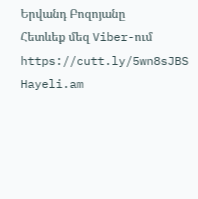Երվանդ Բոզոյանը
Հետևեք մեզ Viber-ում https://cutt.ly/5wn8sJBS
Hayeli.am